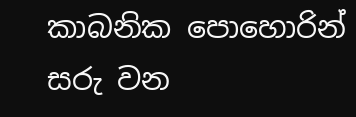කාබනික පොහොරින් සරු වන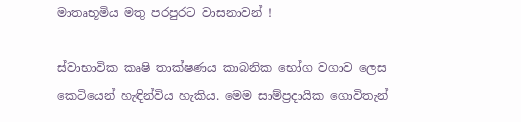මාතෘභූමිය මතු පරපුරට වාසනාවන් !

ස්වාභාවික කෘෂි තාක්ෂණය කාබනික භෝග වගාව ලෙස කෙටියෙන් හැඳින්විය හැකිය. මෙම සාම්ප්‍රදායික ගොවිතැන්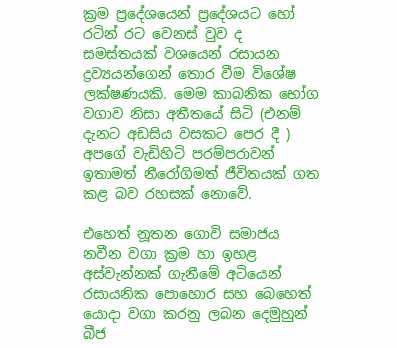ක්‍රම ප්‍රදේශයෙන් ප්‍රදේශයට හෝ රටින් රට වෙනස් වුව ද සමස්තයක් වශයෙන් රසායන ද්‍රව්‍යයන්ගෙන් තොර වීම විශේෂ ලක්ෂණයකි. මෙම කාබනික භෝග වගාව නිසා අතීතයේ සිටි (එනම් දැනට අඩසිය වසකට පෙර දී ) අපගේ වැඩිහිටි පරම්පරාවන් ඉතාමත් නීරෝගිමත් ජීවිතයක් ගත කළ බව රහසක් නොවේ.

එහෙත් නූතන ගොවි සමාජය නවීන වගා ක්‍රම හා ඉහළ අස්වැන්නක් ගැනීමේ අටියෙන් රසායනික පොහොර සහ බෙහෙත් යොදා වගා කරනු ලබන දෙමුහුන් බීජ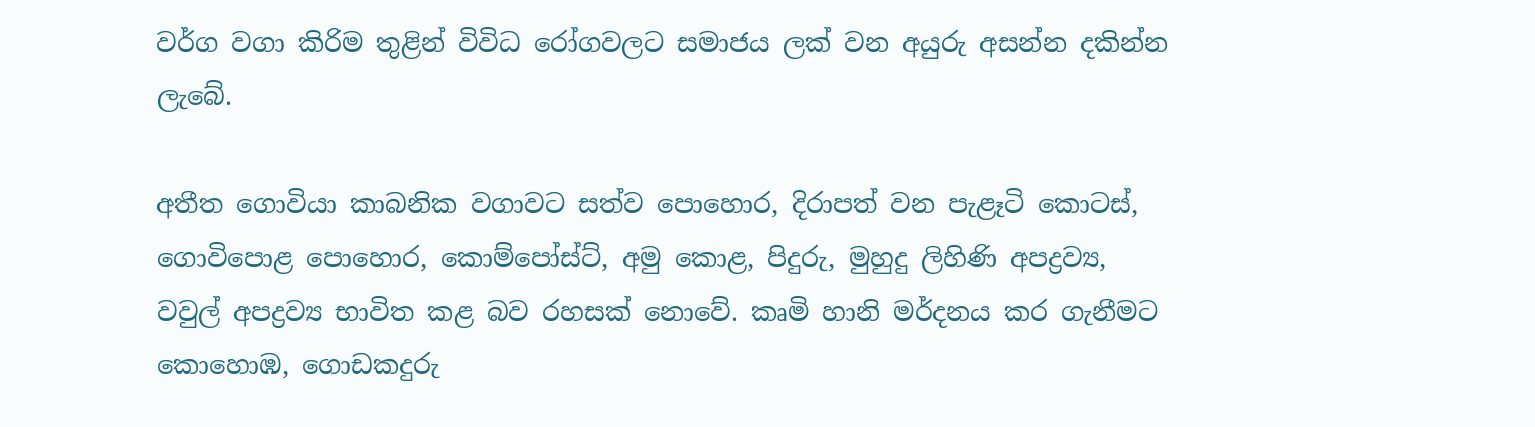වර්ග වගා කිරිම තුළින් විවිධ රෝගවලට සමාජය ලක් වන අයුරු අසන්න දකින්න ලැබේ.

අතීත ගොවියා කාබනික වගාවට සත්ව පොහොර, දිරාපත් වන පැළෑටි කොටස්, ගොවිපොළ පොහොර, කොම්පෝස්ට්, අමු කොළ, පිදුරු, මුහුදු ලිහිණි අපද්‍රව්‍ය, වවුල් අපද්‍රව්‍ය භාවිත කළ බව රහසක් නොවේ. කෘමි හානි මර්දනය කර ගැනීමට කොහොඹ, ගොඩකදුරු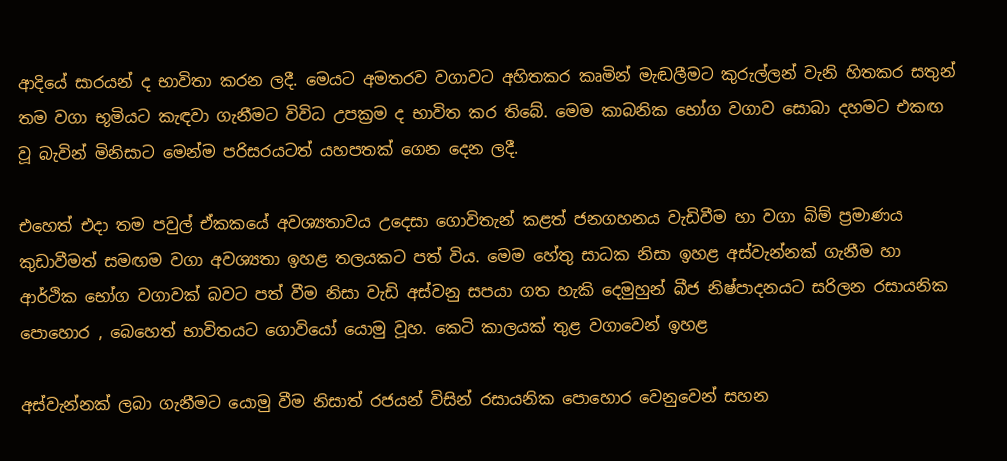ආදියේ සාරයන් ද භාවිතා කරන ලදී. මෙයට අමතරව වගාවට අහිතකර කෘමින් මැඬලීමට කුරුල්ලන් වැනි හිතකර සතුන් තම වගා භූමියට කැඳවා ගැනීමට විවිධ උපක්‍රම ද භාවිත කර තිබේ. මෙම කාබනික භෝග වගාව සොබා දහමට එකඟ වූ බැවින් මිනිසාට මෙන්ම පරිසරයටත් යහපතක් ගෙන දෙන ලදී.

එහෙත් එදා තම පවුල් ඒකකයේ අවශ්‍යතාවය උදෙසා ගොවිතැන් කළත් ජනගහනය වැඩිවීම හා වගා බිම් ප්‍රමාණය කුඩාවීමත් සමඟම වගා අවශ්‍යතා ඉහළ තලයකට පත් විය. මෙම හේතු සාධක නිසා ඉහළ අස්වැන්නක් ගැනීම හා ආර්ථික භෝග වගාවක් බවට පත් වීම නිසා වැඩි අස්වනු සපයා ගත හැකි දෙමුහුන් බීජ නිෂ්පාදනයට සරිලන රසායනික පොහොර , බෙහෙත් භාවිතයට ගොවියෝ යොමු වූහ. කෙටි කාලයක් තුළ වගාවෙන් ඉහළ

අස්වැන්නක් ලබා ගැනීමට යොමු වීම නිසාත් රජයන් විසින් රසායනික පොහොර වෙනුවෙන් සහන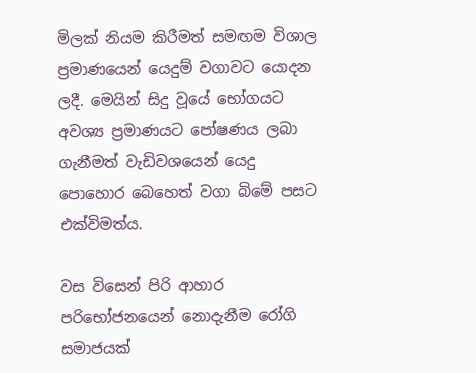මිලක් නියම කිරීමත් සමඟම විශාල ප්‍රමාණයෙන් යෙදුම් වගාවට යොදන ලදී. මෙයින් සිදු වූයේ භෝගයට අවශ්‍ය ප්‍රමාණයට පෝෂණය ලබා ගැනීමත් වැඩිවශයෙන් යෙදු පොහොර බෙහෙත් වගා බිමේ පසට එක්විමත්ය.

වස විසෙන් පිරි ආහාර පරිභෝජනයෙන් නොදැනීම රෝගි සමාජයක්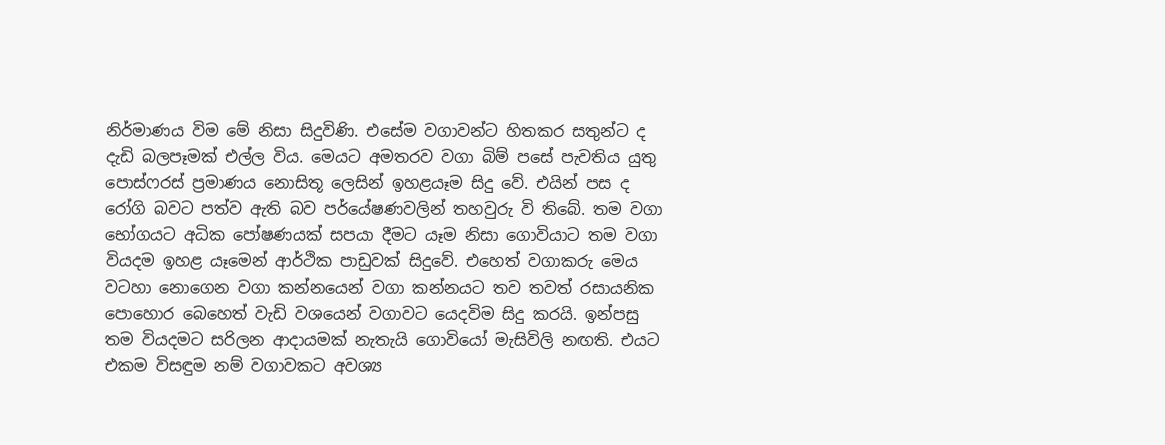නිර්මාණය විම මේ නිසා සිදුවිණි. එසේම වගාවන්ට හිතකර සතුන්ට ද දැඩි බලපෑමක් එල්ල විය. මෙයට අමතරව වගා බිම් පසේ පැවතිය යුතු පොස්ෆරස් ප්‍රමාණය නොසිතූ ලෙසින් ඉහළයෑම සිදු වේ. එයින් පස ද රෝගි බවට පත්ව ඇති බව පර්යේෂණවලින් තහවුරු වි තිබේ. තම වගා භෝගයට අධික පෝෂණයක් සපයා දීමට යෑම නිසා ගොවියාට තම වගා වියදම ඉහළ යෑමෙන් ආර්ථික පාඩුවක් සිදුවේ. එහෙත් වගාකරු මෙය වටහා නොගෙන වගා කන්නයෙන් වගා කන්නයට තව තවත් රසායනික පොහොර බෙහෙත් වැඩි වශයෙන් වගාවට යෙදවිම සිදු කරයි. ඉන්පසු තම වියදමට සරිලන ආදායමක් නැතැයි ගොවියෝ මැසිවිලි නඟති. එයට එකම විසඳුම නම් වගාවකට අවශ්‍ය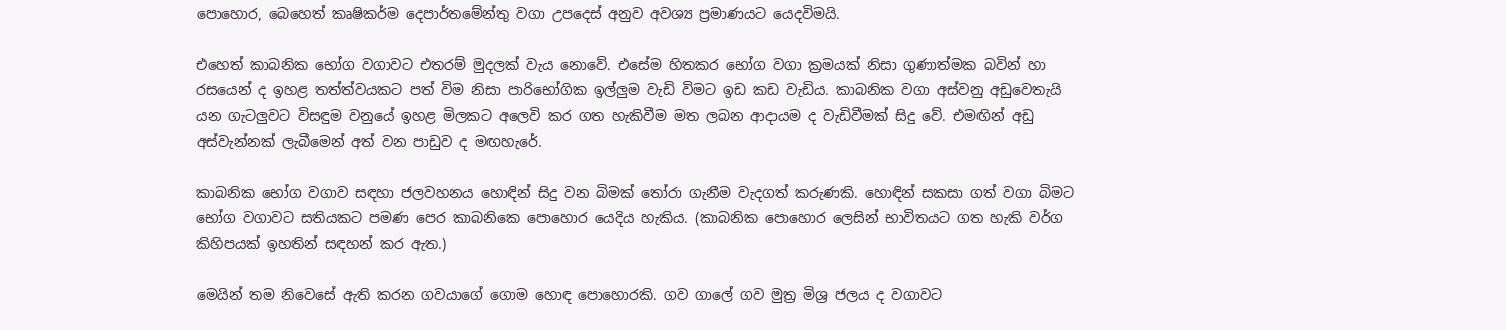පොහොර, බෙහෙත් කෘෂිකර්ම දෙපාර්තමේන්තු වගා උපදෙස් අනුව අවශ්‍ය ප්‍රමාණයට යෙදවිමයි.

එහෙත් කාබනික භෝග වගාවට එතරම් මුදලක් වැය නොවේ. එසේම හිතකර භෝග වගා ක්‍රමයක් නිසා ගුණාත්මක බවින් හා රසයෙන් ද ඉහළ තත්ත්වයකට පත් විම නිසා පාරිභෝගික ඉල්ලුම වැඩි විමට ඉඩ කඩ වැඩිය. කාබනික වගා අස්වනු අඩුවෙතැයි යන ගැටලුවට විසඳුම වනුයේ ඉහළ මිලකට අලෙවි කර ගත හැකිවීම මත ලබන ආදායම ද වැඩිවීමක් සිදු වේ. එමඟින් අඩු අස්වැන්නක් ලැබීමෙන් අත් වන පාඩුව ද මඟහැරේ.

කාබනික භෝග වගාව සඳහා ජලවහනය හොඳින් සිදු වන බිමක් තෝරා ගැනීම වැදගත් කරුණකි. හොඳින් සකසා ගත් වගා බිමට භෝග වගාවට සතියකට පමණ පෙර කාබනිකෙ පොහොර යෙදිය හැකිය. (කාබනික පොහොර ලෙසින් භාවිතයට ගත හැකි වර්ග කිහිපයක් ඉහතින් සඳහන් කර ඇත.)

මෙයින් තම නිවෙසේ ඇති කරන ගවයාගේ ගොම හොඳ පොහොරකි. ගව ගාලේ ගව මුත්‍ර මිශ්‍ර ජලය ද වගාවට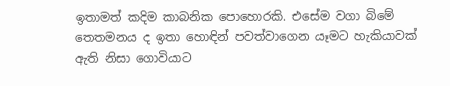ඉතාමත් කදිම කාබනික පොහොරකි. එසේම වගා බිමේ තෙතමනය ද ඉතා හොඳින් පවත්වාගෙන යෑමට හැකියාවක් ඇති නිසා ගොවියාට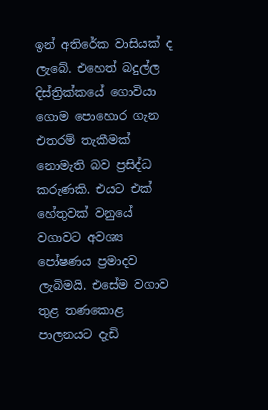ඉන් අතිරේක වාසියක් ද ලැබේ. එහෙත් බදුල්ල දිස්ත්‍රික්කයේ ගොවියා ගොම පොහොර ගැන එතරම් තැකීමක් නොමැති බව ප්‍රසිද්ධ කරුණකි. එයට එක් හේතුවක් වනුයේ වගාවට අවශ්‍ය පෝෂණය ප්‍රමාදව ලැබිමයි. එසේම වගාව තුළ තණකොළ පාලනයට දැඩි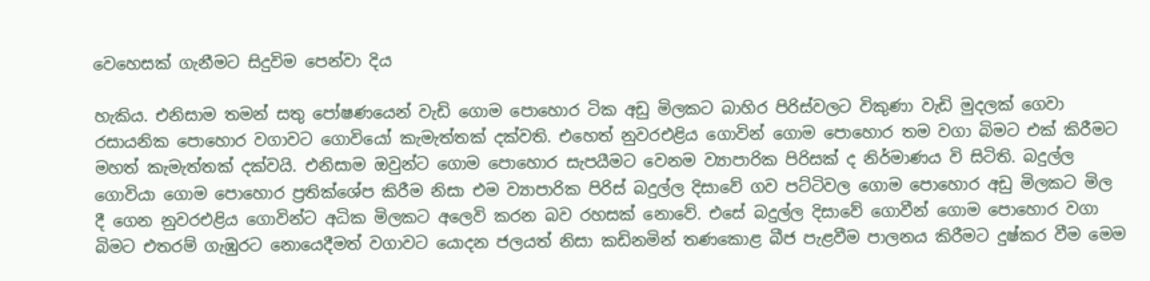වෙහෙසක් ගැනීමට සිදුවිම පෙන්වා දිය

හැකිය. එනිසාම තමන් සතු පෝෂණයෙන් වැඩි ගොම පොහොර ටික අඩු මිලකට බාහිර පිරිස්වලට විකුණා වැඩි මුදලක් ගෙවා රසායනික පොහොර වගාවට ගොවියෝ කැමැත්තක් දක්වති. එ‍හෙත් නුවරඑළිය ගොවින් ගොම පොහොර තම වගා බිමට එක් කිරීමට මහත් කැමැත්තක් දක්වයි. එනිසාම ඔවුන්ට ගොම පොහොර සැපයීමට වෙනම ව්‍යාපාරික පිරිසක් ද නිර්මාණය වි සිටිති. බදුල්ල ගොවියා ගොම පොහොර ප්‍රතික්ශේප කිරීම නිසා එම ව්‍යාපාරික පිරිස් බදුල්ල දිසාවේ ගව පට්ටිවල ගොම පොහොර අඩු මිලකට මිල දී ගෙන නුවරඑළිය ගොවින්ට අධික මිලකට අලෙවි කරන බව රහසක් නොවේ. එසේ බදුල්ල දිසාවේ ගොවීන් ගොම පොහොර වගා බිමට එතරම් ගැඹුරට නොයෙදීමත් වගාවට යොදන ජලයත් නිසා කඩිනමින් තණකොළ බීජ පැළවීම පාලනය කිරීමට දුෂ්කර වීම මෙම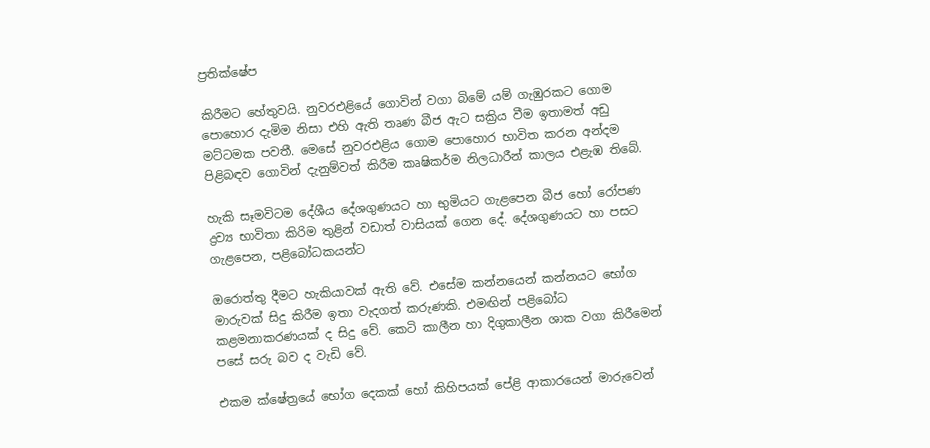ප්‍රතික්ෂේප

කිරීමට හේතුවයි. නුවරඑළියේ ගොවින් වගා බිමේ යම් ගැඹුරකට ගොම පොහොර දැමිම නිසා එහි ඇති තෘණ බීජ ඇට සක්‍රිය වීම ඉතාමත් අඩු මට්ටමක පවතී. මෙසේ නුවරඑළිය ගොම පොහොර භාවිත කරන අන්දම පිළිබඳව ගොවින් දැනුම්වත් කිරීම කෘෂිකර්ම නිලධාරීන් කාලය එළැඹ තිබේ.

හැකි සෑමවිටම දේශීය දේශගුණයට හා භුමියට ගැළපෙන බීජ හෝ රෝපණ ද්‍රව්‍ය භාවිතා කිරිම තුළින් වඩාත් වාසියක් ගෙන දේ. දේශගුණයට හා පසට ගැළපෙන, පළිබෝධකයන්ට

ඔරොත්තු දීමට හැකියාවක් ඇති වේ. එසේම කන්නයෙන් කන්නයට භෝග මාරුවක් සිදු කිරීම ඉතා වැදගත් කරුණකි. එමඟින් පළිබෝධ කළමනාකරණයක් ද සිදු වේ. කෙටි කාලීන හා දිගුකාලීන ශාක වගා කිරීමෙන් පසේ සරු බව ද වැඩි වේ.

එකම ක්ෂේත්‍රයේ භෝග දෙකක් හෝ කිහිපයක් පේළි ආකාරයෙන් මාරුවෙන්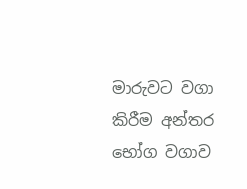මාරුවට වගා කිරීම අන්තර භෝග වගාව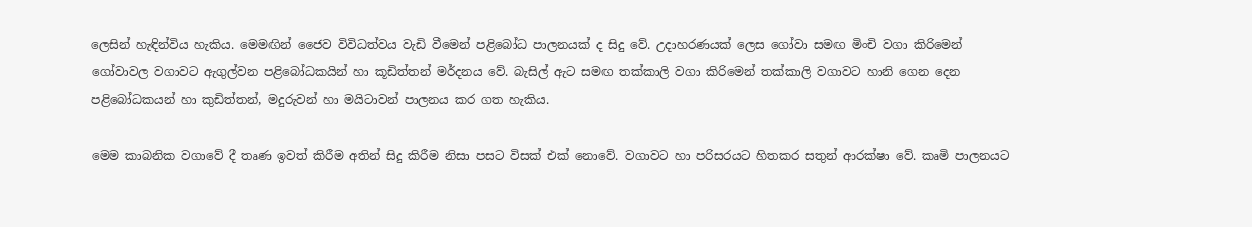ලෙසින් හැඳින්විය හැකිය. මෙමඟින් ජෛව විවිධත්වය වැඩි වීමෙන් පළිබෝධ පාලනයක් ද සිදු වේ. උදාහරණයක් ලෙස ගෝවා සමඟ මිංචි වගා කිරිමෙන් ගෝවාවල වගාවට ඇගුල්වන පළිබෝධකයින් හා කූඩිත්තන් මර්දනය වේ. බැසිල් ඇට සමඟ තක්කාලි වගා කිරිමෙන් තක්කාලි වගාවට හානි ගෙන දෙන පළිබෝධකයන් හා කුඩිත්තන්, මදුරුවන් හා මයිටාවන් පාලනය කර ගත හැකිය.

මෙම කාබනික වගාවේ දී තෘණ ඉවත් කිරීම අතින් සිදු කිරීම නිසා පසට විසක් එක් නොවේ. වගාවට හා පරිසරයට හිතකර සතුන් ආරක්ෂා වේ. කෘමි පාලනයට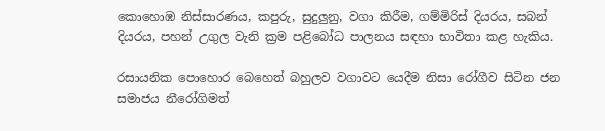කොහොඹ නිස්සාරණය, කපුරු, සුදුලුනු, වගා කිරීම, ගම්මිරිස් දියරය, සබන් දියරය, පහන් උගුල වැනි ක්‍රම පළිබෝධ පාලනය සඳහා භාවිතා කළ හැකිය.

රසායනික පොහොර බෙහෙත් බහුලව වගාවට යෙදීම නිසා රෝගීව සිටින ජන සමාජය නීරෝගිමත්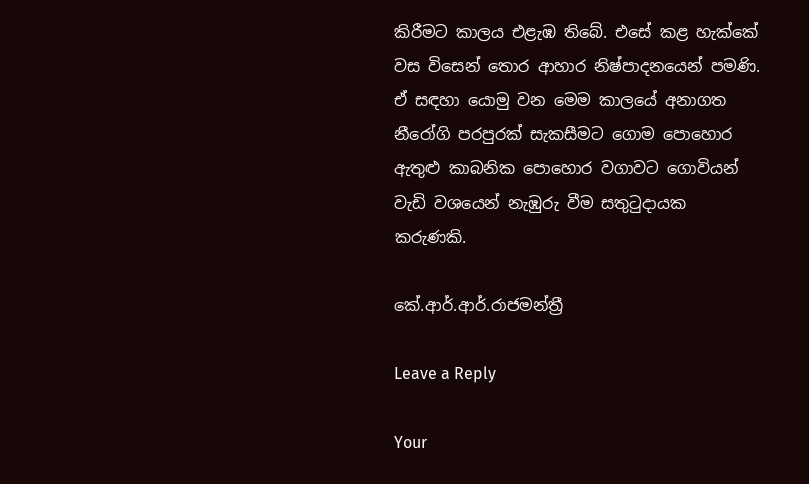කිරීමට කාලය එළැඹ තිබේ. එසේ කළ හැක්කේ වස විසෙන් තොර ආහාර නිෂ්පාදනයෙන් පමණි. ඒ සඳහා යොමු වන මෙම කාලයේ අනාගත නීරෝගි පරපුරක් සැකසීමට ගොම පොහොර ඇතුළු කාබනික පොහොර වගාවට ගොවියන් වැඩි වශයෙන් නැඹුරු වීම සතුටුදායක කරුණකි.

කේ.ආර්.ආර්.රාජමන්ත්‍රී

Leave a Reply

Your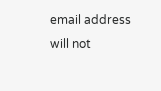email address will not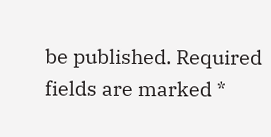be published. Required fields are marked *